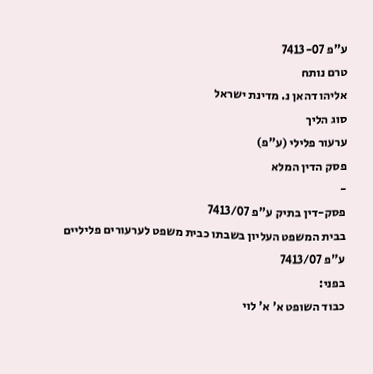ע"פ 7413-07
טרם נותח
אליהו דהאן נ. מדינת ישראל
סוג הליך
ערעור פלילי (ע"פ)
פסק הדין המלא
-
פסק-דין בתיק ע"פ 7413/07
בבית המשפט העליון בשבתו כבית משפט לערעורים פליליים
ע"פ 7413/07
בפני:
כבוד השופט א' א' לוי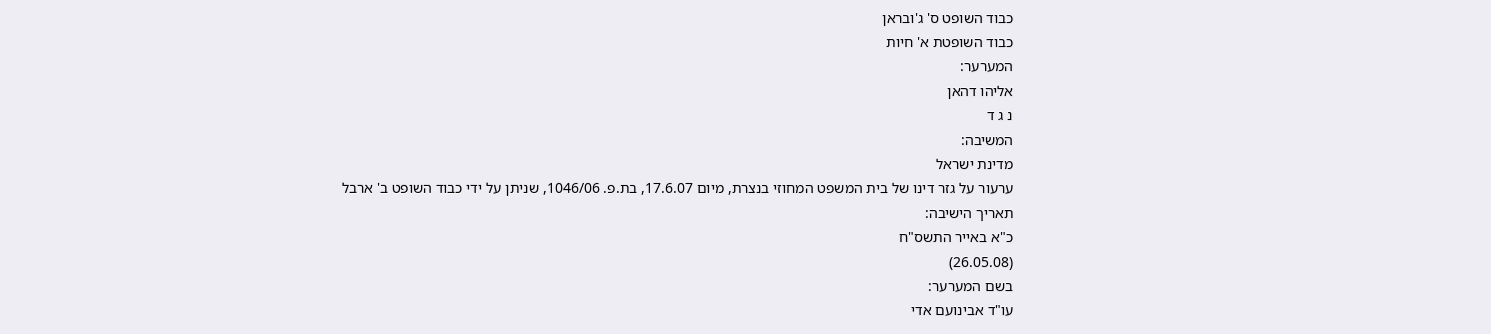כבוד השופט ס' ג'ובראן
כבוד השופטת א' חיות
המערער:
אליהו דהאן
נ ג ד
המשיבה:
מדינת ישראל
ערעור על גזר דינו של בית המשפט המחוזי בנצרת, מיום 17.6.07, בת.פ. 1046/06, שניתן על ידי כבוד השופט ב' ארבל
תאריך הישיבה:
כ"א באייר התשס"ח
(26.05.08)
בשם המערער:
עו"ד אבינועם אדי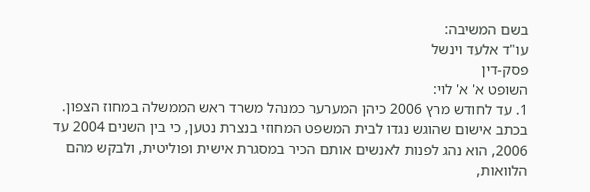בשם המשיבה:
עו"ד אלעד וינשל
פסק-דין
השופט א' א' לוי:
1. עד לחודש מרץ 2006 כיהן המערער כמנהל משרד ראש הממשלה במחוז הצפון. בכתב אישום שהוגש נגדו לבית המשפט המחוזי בנצרת נטען, כי בין השנים 2004 עד 2006, הוא נהג לפנות לאנשים אותם הכיר במסגרת אישית ופוליטית, ולבקש מהם הלוואות,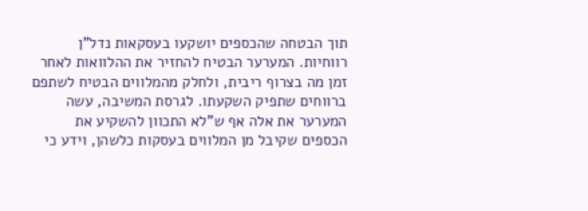תוך הבטחה שהכספים יושקעו בעסקאות נדל"ן רווחיות. המערער הבטיח להחזיר את ההלוואות לאחר זמן מה בצרוף ריבית, ולחלק מהמלווים הבטיח לשתפם ברווחים שתפיק השקעתו. לגרסת המשיבה, עשה המערער את אלה אף ש"לא התכוון להשקיע את הכספים שקיבל מן המלווים בעסקות כלשהן, וידע כי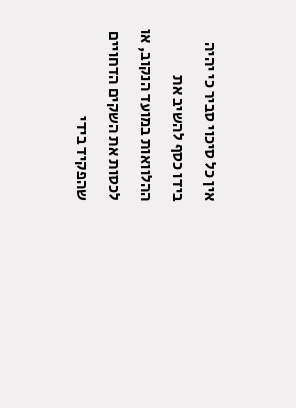אין כל סיכוי סביר כי יהיה בידו כסף להשיב את ההלוואות במועד הנקוב, או לכסות את השקים הדחויים שהפקיד בידי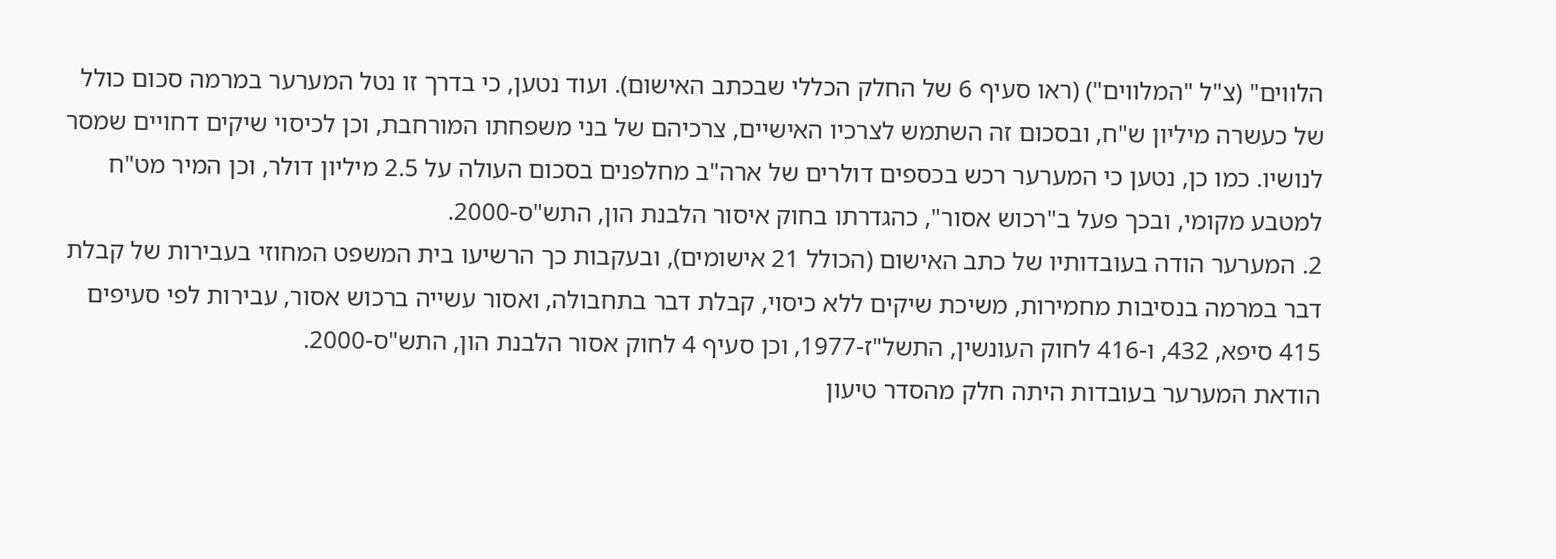הלווים" (צ"ל "המלווים") (ראו סעיף 6 של החלק הכללי שבכתב האישום). ועוד נטען, כי בדרך זו נטל המערער במרמה סכום כולל של כעשרה מיליון ש"ח, ובסכום זה השתמש לצרכיו האישיים, צרכיהם של בני משפחתו המורחבת, וכן לכיסוי שיקים דחויים שמסר לנושיו. כמו כן, נטען כי המערער רכש בכספים דולרים של ארה"ב מחלפנים בסכום העולה על 2.5 מיליון דולר, וכן המיר מט"ח למטבע מקומי, ובכך פעל ב"רכוש אסור", כהגדרתו בחוק איסור הלבנת הון, התש"ס-2000.
2. המערער הודה בעובדותיו של כתב האישום (הכולל 21 אישומים), ובעקבות כך הרשיעו בית המשפט המחוזי בעבירות של קבלת דבר במרמה בנסיבות מחמירות, משיכת שיקים ללא כיסוי, קבלת דבר בתחבולה, ואסור עשייה ברכוש אסור, עבירות לפי סעיפים 415 סיפא, 432, ו-416 לחוק העונשין, התשל"ז-1977, וכן סעיף 4 לחוק אסור הלבנת הון, התש"ס-2000.
הודאת המערער בעובדות היתה חלק מהסדר טיעון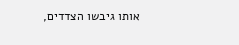אותו גיבשו הצדדים,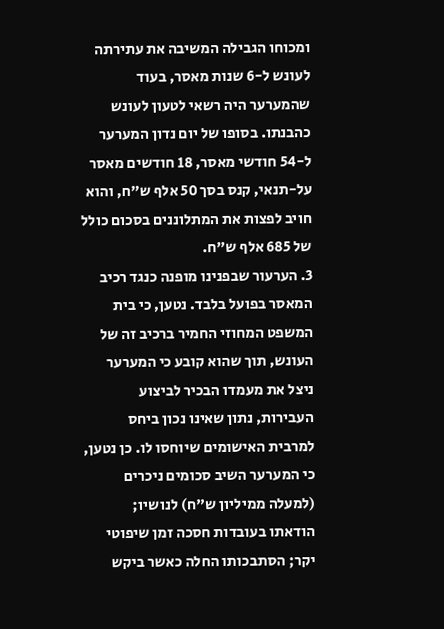ומכוחו הגבילה המשיבה את עתירתה לעונש ל-6 שנות מאסר, בעוד שהמערער היה רשאי לטעון לעונש כהבנתו. בסופו של יום נדון המערער ל-54 חודשי מאסר, 18 חודשים מאסר על-תנאי, קנס בסך 50 אלף ש"ח, והוא חויב לפצות את המתלוננים בסכום כולל של 685 אלף ש"ח.
3. הערעור שבפנינו מופנה כנגד רכיב המאסר בפועל בלבד. נטען, כי בית המשפט המחוזי החמיר ברכיב זה של העונש, תוך שהוא קובע כי המערער ניצל את מעמדו הבכיר לביצוע העבירות, נתון שאינו נכון ביחס למרבית האישומים שיוחסו לו. כן נטען, כי המערער השיב סכומים ניכרים (למעלה ממיליון ש"ח) לנושיו; הודאתו בעובדות חסכה זמן שיפוטי יקר; הסתבכותו החלה כאשר ביקש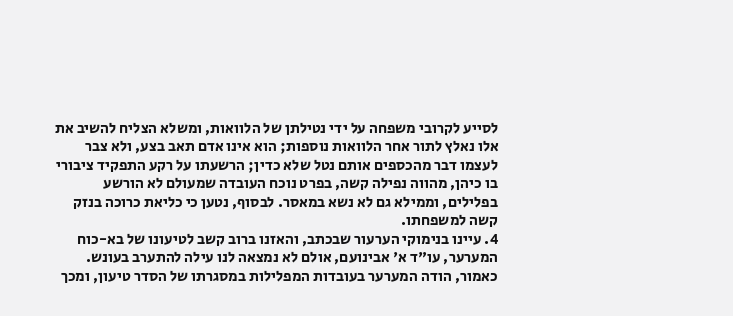לסייע לקרובי משפחה על ידי נטילתן של הלוואות, ומשלא הצליח להשיב את אלו נאלץ לתור אחר הלוואות נוספות; הוא אינו אדם תאב בצע, ולא צבר לעצמו דבר מהכספים אותם נטל שלא כדין; הרשעתו על רקע התפקיד ציבורי בו כיהן, מהווה נפילה קשה, בפרט נוכח העובדה שמעולם לא הורשע בפלילים, וממילא גם לא נשא במאסר. לבסוף, נטען כי כליאת כרוכה בנזק קשה למשפחתו.
4. עיינו בנימוקי הערעור שבכתב, והאזנו ברוב קשב לטיעונו של בא-כוח המערער, עו"ד א' אבינועם, אולם לא נמצאה לנו עילה להתערב בעונש. כאמור, הודה המערער בעובדות המפלילות במסגרתו של הסדר טיעון, ומכך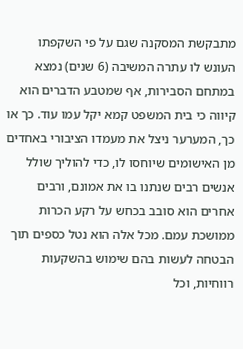מתבקשת המסקנה שגם על פי השקפתו העונש לו עתרה המשיבה (6 שנים) נמצא במתחם הסבירות, אף שמטבע הדברים הוא קיווה כי בית המשפט קמא יקל עמו עוד. כך או כך, המערער ניצל את מעמדו הציבורי באחדים מן האישומים שיוחסו לו, כדי להוליך שולל אנשים רבים שנתנו בו את אמונם, ורבים אחרים הוא סובב בכחש על רקע הכרות ממושכת עמם. מכל אלה הוא נטל כספים תוך הבטחה לעשות בהם שימוש בהשקעות רווחיות, וכל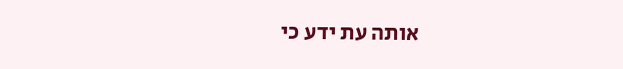אותה עת ידע כי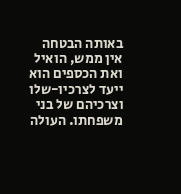באותה הבטחה אין ממש, הואיל ואת הכספים הוא ייעד לצרכיו-שלו וצרכיהם של בני משפחתו. העולה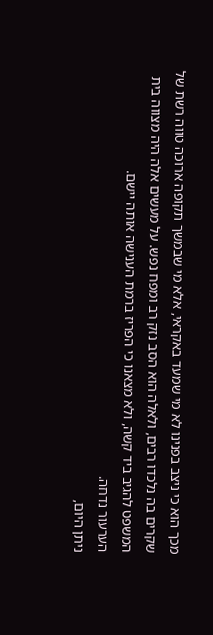מכך הוא כי ניצב בפנינו לא מי שמעד באקראי, אלא מי שבמשך תקופה ארוכה טווה רשת של שקרים בה נלכדו רבים, ולאלה הוא הסב נזק רב ומפח נפש. על מעשים אלה היה מצווה בית המשפט להגיב ביד קשה, ולא מצאנו כי הפריז ברמת הענישה אותה יישם.
הערעור נדחה.
ניתן היום,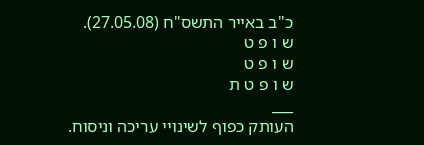כ"ב באייר התשס"ח (27.05.08).
ש ו פ ט
ש ו פ ט
ש ו פ ט ת
___
העותק כפוף לשינויי עריכה וניסוח.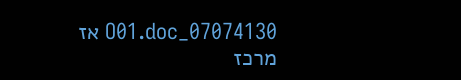07074130_O01.doc אז
מרכז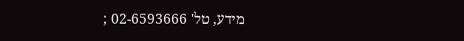מידע, טל' 02-6593666 ;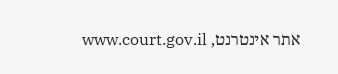אתר אינטרנט, www.court.gov.il